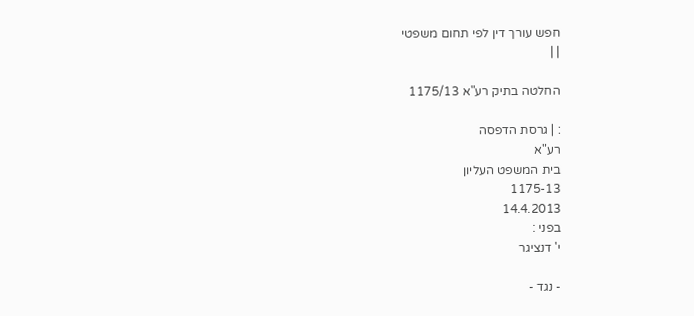חפש עורך דין לפי תחום משפטי
| |

החלטה בתיק רע"א 1175/13

: | גרסת הדפסה
רע"א
בית המשפט העליון
1175-13
14.4.2013
בפני :
י' דנציגר

- נגד -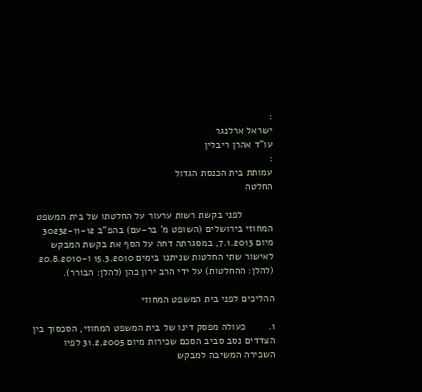:
ישראל ארלנגר
עו"ד אהרן ריבלין
:
עמותת בית הכנסת הגדול
החלטה

           לפני בקשת רשות ערעור על החלטתו של בית המשפט המחוזי בירושלים (השופט מ' בר-עם) בהפ"ב 30232-11-12 מיום 7.1.2013, במסגרתה דחה על הסף את בקשת המבקש לאישור שתי החלטות שניתנו בימים 15.3.2010 ו-20.8.2010 (להלן: ההחלטות) על ידי הרב ירון כהן (להלן: הבורר).

ההליכים לפני בית המשפט המחוזי

1.        כעולה מפסק דינו של בית המשפט המחוזי, הסכסוך בין הצדדים נסב סביב הסכם שכירות מיום 31.2.2005 לפיו השכירה המשיבה למבקש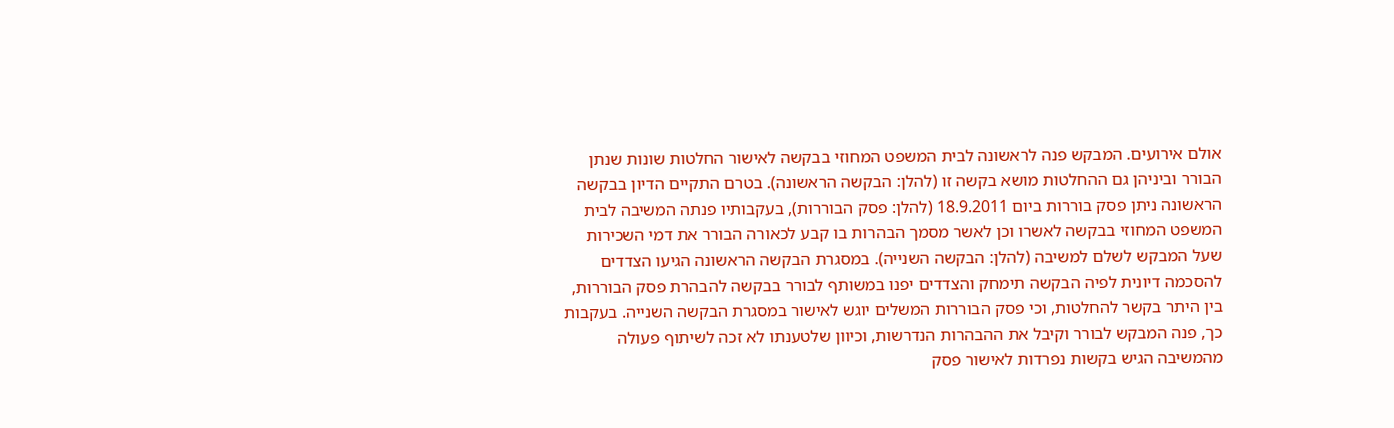אולם אירועים. המבקש פנה לראשונה לבית המשפט המחוזי בבקשה לאישור החלטות שונות שנתן הבורר וביניהן גם ההחלטות מושא בקשה זו (להלן: הבקשה הראשונה). בטרם התקיים הדיון בבקשה הראשונה ניתן פסק בוררות ביום 18.9.2011 (להלן: פסק הבוררות), בעקבותיו פנתה המשיבה לבית המשפט המחוזי בבקשה לאשרו וכן לאשר מסמך הבהרות בו קבע לכאורה הבורר את דמי השכירות שעל המבקש לשלם למשיבה (להלן: הבקשה השנייה). במסגרת הבקשה הראשונה הגיעו הצדדים להסכמה דיונית לפיה הבקשה תימחק והצדדים יפנו במשותף לבורר בבקשה להבהרת פסק הבוררות, בין היתר בקשר להחלטות, וכי פסק הבוררות המשלים יוגש לאישור במסגרת הבקשה השנייה. בעקבות כך, פנה המבקש לבורר וקיבל את ההבהרות הנדרשות, וכיוון שלטענתו לא זכה לשיתוף פעולה מהמשיבה הגיש בקשות נפרדות לאישור פסק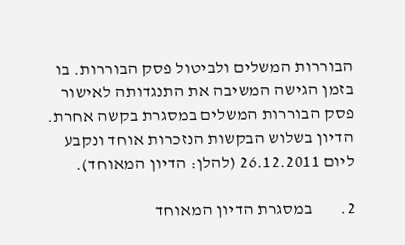הבוררות המשלים ולביטול פסק הבוררות. בו בזמן הגישה המשיבה את התנגדותה לאישור פסק הבוררות המשלים במסגרת בקשה אחרת. הדיון בשלוש הבקשות הנזכרות אוחד ונקבע ליום 26.12.2011 (להלן: הדיון המאוחד).

2.        במסגרת הדיון המאוחד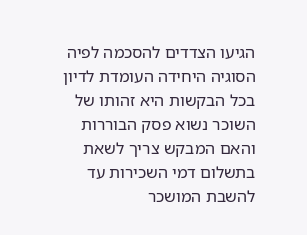הגיעו הצדדים להסכמה לפיה הסוגיה היחידה העומדת לדיון בכל הבקשות היא זהותו של השוכר נשוא פסק הבוררות והאם המבקש צריך לשאת בתשלום דמי השכירות עד להשבת המושכר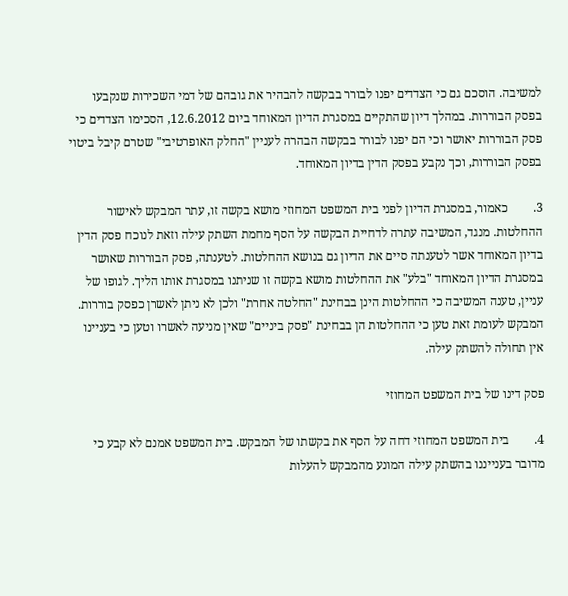למשיבה. הוסכם גם כי הצדדים יפנו לבורר בבקשה להבהיר את גובהם של דמי השכירות שנקבעו בפסק הבוררות. במהלך דיון שהתקיים במסגרת הדיון המאוחד ביום 12.6.2012, הסכימו הצדדים כי פסק הבוררות יאושר וכי הם יפנו לבורר בבקשה הבהרה לעניין "החלק האופרטיבי" שטרם קיבל ביטוי בפסק הבוררות, וכך נקבע בפסק הדין בדיון המאוחד.

3.        כאמור, במסגרת הדיון לפני בית המשפט המחוזי מושא בקשה זו, עתר המבקש לאישור ההחלטות. מנגד, המשיבה עתרה לדחיית הבקשה על הסף מחמת השתק עילה וזאת לנוכח פסק הדין בדיון המאוחד אשר לטענתה סיים את הדיון גם בנושא ההחלטות. לטענתה, פסק הבוררות שאושר במסגרת הדיון המאוחד "בלע" את ההחלטות מושא בקשה זו שניתנו במסגרת אותו הליך. לגופו של עניין, טענה המשיבה כי ההחלטות הינן בבחינת "החלטה אחרת" ולכן לא ניתן לאשרן כפסק בוררות. המבקש לעומת זאת טען כי ההחלטות הן בבחינת "פסק ביניים" שאין מניעה לאשרו וטען כי בעניינו אין תחולה להשתק עילה.

פסק דינו של בית המשפט המחוזי

4.        בית המשפט המחוזי דחה על הסף את בקשתו של המבקש. בית המשפט אמנם לא קבע כי מדובר בענייננו בהשתק עילה המונע מהמבקש להעלות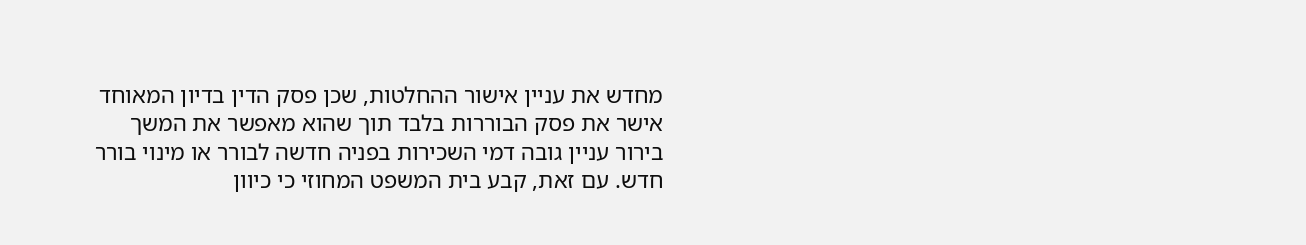מחדש את עניין אישור ההחלטות, שכן פסק הדין בדיון המאוחד אישר את פסק הבוררות בלבד תוך שהוא מאפשר את המשך בירור עניין גובה דמי השכירות בפניה חדשה לבורר או מינוי בורר חדש. עם זאת, קבע בית המשפט המחוזי כי כיוון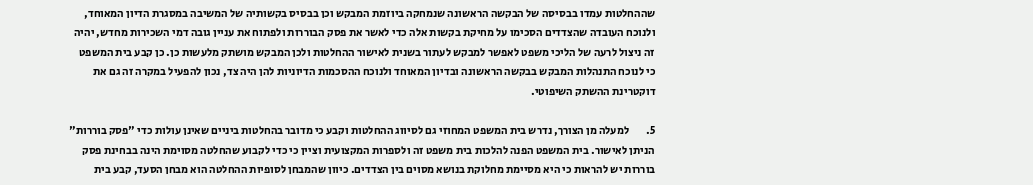שההחלטות עמדו בבסיסה של הבקשה הראשונה שנמחקה ביוזמת המבקש וכן בבסיס בקשותיה של המשיבה במסגרת הדיון המאוחד, ולנוכח העובדה שהצדדים הסכימו על מחיקת בקשות אלה כדי לאשר את פסק הבוררות ולפתוח את עניין גובה דמי השכירות מחדש, יהיה זה ניצול לרעה של הליכי משפט לאפשר למבקש לעתור בשנית לאישור ההחלטות ולכן המבקש מושתק מלעשות כן. כן קבע בית המשפט כי לנוכח התנהלות המבקש בבקשה הראשונה ובדיון המאוחד ולנוכח ההסכמות הדיוניות להן היה צד, נכון להפעיל במקרה זה גם את דוקטרינת ההשתק השיפוטי.

5.        למעלה מן הצורך, נדרש בית המשפט המחוזי גם לסיווג ההחלטות וקבע כי מדובר בהחלטות ביניים שאינן עולות כדי "פסק בוררות" הניתן לאישור. בית המשפט הפנה להלכות בית משפט זה ולספרות המקצועית וציין כי כדי לקבוע שהחלטה מסוימת הינה בבחינת פסק בוררות יש להראות כי היא מסיימת מחלוקת בנושא מסוים בין הצדדים. כיוון שהמבחן לסופיות ההחלטה הוא מבחן הסעד, קבע בית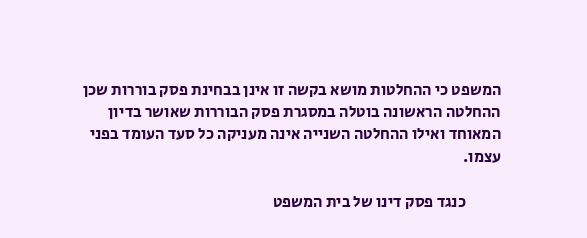המשפט כי ההחלטות מושא בקשה זו אינן בבחינת פסק בוררות שכן ההחלטה הראשונה בוטלה במסגרת פסק הבוררות שאושר בדיון המאוחד ואילו ההחלטה השנייה אינה מעניקה כל סעד העומד בפני עצמו.

           כנגד פסק דינו של בית המשפט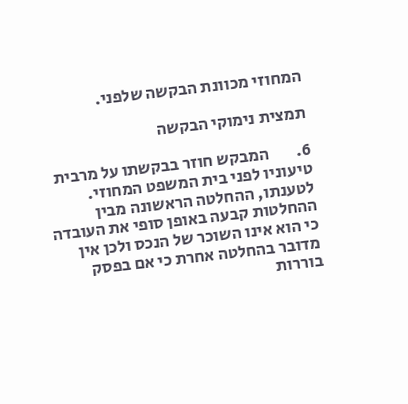המחוזי מכוונת הבקשה שלפני.

תמצית נימוקי הבקשה

6.        המבקש חוזר בבקשתו על מרבית טיעוניו לפני בית המשפט המחוזי. לטענתו, ההחלטה הראשונה מבין ההחלטות קבעה באופן סופי את העובדה כי הוא אינו השוכר של הנכס ולכן אין מדובר בהחלטה אחרת כי אם בפסק בוררות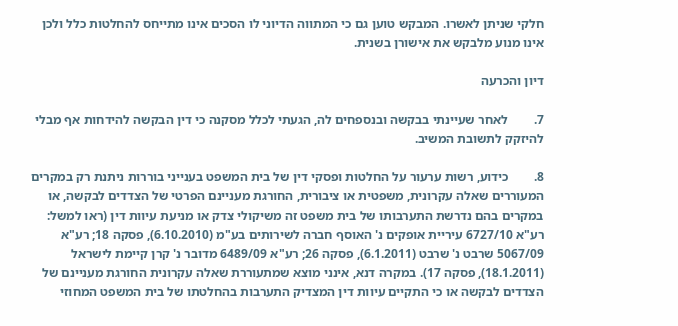חלקי שניתן לאשרו. המבקש טוען גם כי המתווה הדיוני לו הסכים אינו מתייחס להחלטות כלל ולכן אינו מנוע מלבקש את אישורן בשנית.

דיון והכרעה

7.        לאחר שעיינתי בבקשה ובנספחים לה, הגעתי לכלל מסקנה כי דין הבקשה להידחות אף מבלי להיזקק לתשובת המשיב.

8.        כידוע, רשות ערעור על החלטות ופסקי דין של בית המשפט בענייני בוררות ניתנת רק במקרים המעוררים שאלה עקרונית, משפטית או ציבורית, החורגת מעניינם הפרטי של הצדדים לבקשה, או במקרים בהם נדרשת התערבותו של בית משפט זה משיקולי צדק או מניעת עיוות דין (ראו למשל: רע"א 6727/10 עיריית אופקים נ' האוסף חברה לשירותים בע"מ (6.10.2010), פסקה 18; רע"א 5067/09 שרבט נ' שרבט (6.1.2011), פסקה 26; רע"א 6489/09 מדובר נ' קרן קיימת לישראל (18.1.2011), פסקה 17). במקרה דנא, אינני מוצא שמתעוררת שאלה עקרונית החורגת מעניינם של הצדדים לבקשה או כי התקיים עיוות דין המצדיק התערבות בהחלטתו של בית המשפט המחוזי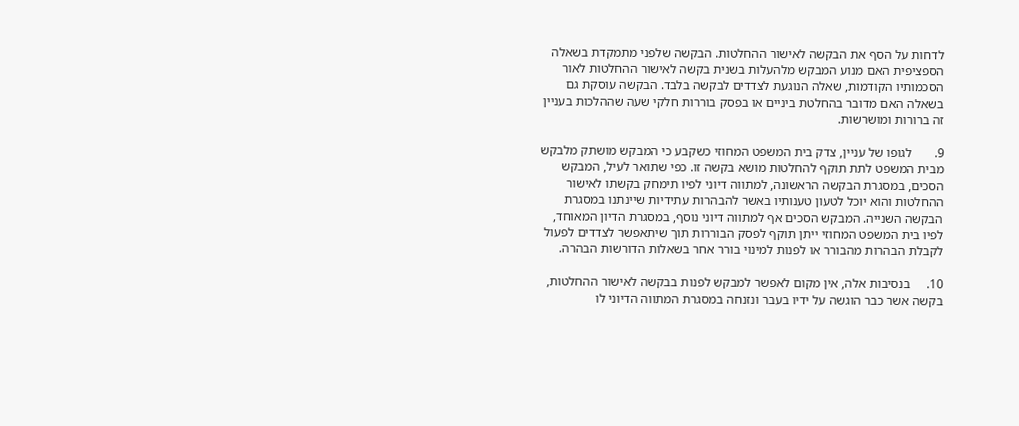לדחות על הסף את הבקשה לאישור ההחלטות. הבקשה שלפני מתמקדת בשאלה הספציפית האם מנוע המבקש מלהעלות בשנית בקשה לאישור ההחלטות לאור הסכמותיו הקודמות, שאלה הנוגעת לצדדים לבקשה בלבד. הבקשה עוסקת גם בשאלה האם מדובר בהחלטת ביניים או בפסק בוררות חלקי שעה שההלכות בעניין זה ברורות ומושרשות.

9.       לגופו של עניין, צדק בית המשפט המחוזי כשקבע כי המבקש מושתק מלבקש מבית המשפט לתת תוקף להחלטות מושא בקשה זו. כפי שתואר לעיל, המבקש הסכים, במסגרת הבקשה הראשונה, למתווה דיוני לפיו תימחק בקשתו לאישור ההחלטות והוא יוכל לטעון טענותיו באשר להבהרות עתידיות שיינתנו במסגרת הבקשה השנייה. המבקש הסכים אף למתווה דיוני נוסף, במסגרת הדיון המאוחד, לפיו בית המשפט המחוזי ייתן תוקף לפסק הבוררות תוך שיתאפשר לצדדים לפעול לקבלת הבהרות מהבורר או לפנות למינוי בורר אחר בשאלות הדורשות הבהרה.

10.     בנסיבות אלה, אין מקום לאפשר למבקש לפנות בבקשה לאישור ההחלטות, בקשה אשר כבר הוגשה על ידיו בעבר ונזנחה במסגרת המתווה הדיוני לו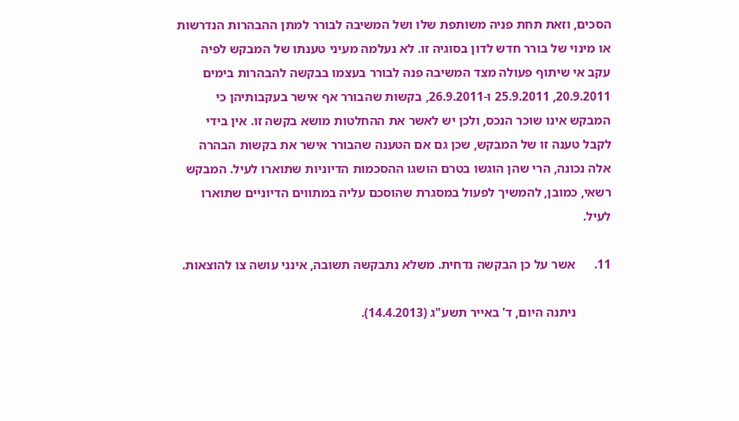הסכים, וזאת תחת פניה משותפת שלו ושל המשיבה לבורר למתן ההבהרות הנדרשות או מינוי של בורר חדש לדון בסוגיה זו. לא נעלמה מעיני טענתו של המבקש לפיה עקב אי שיתוף פעולה מצד המשיבה פנה לבורר בעצמו בבקשה להבהרות בימים 20.9.2011, 25.9.2011 ו-26.9.2011, בקשות שהבורר אף אישר בעקבותיהן כי המבקש אינו שוכר הנכס, ולכן יש לאשר את ההחלטות מושא בקשה זו. אין בידי לקבל טענה זו של המבקש, שכן גם אם הטענה שהבורר אישר את בקשות הבהרה אלה נכונה, הרי שהן הוגשו בטרם הושגו ההסכמות הדיוניות שתוארו לעיל. המבקש רשאי, כמובן, להמשיך לפעול במסגרת שהוסכם עליה במתווים הדיוניים שתוארו לעיל.

11.      אשר על כן הבקשה נדחית. משלא נתבקשה תשובה, אינני עושה צו להוצאות.

           ניתנה היום, ד' באייר תשע"ג (14.4.2013).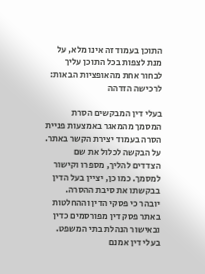התוכן בעמוד זה אינו מלא, על מנת לצפות בכל התוכן עליך לבחור אחת מהאופציות הבאות:
לרכישה הזדהה

בעלי דין המבקשים הסרת המסמך מהמאגר באמצעות פניית הסרה בעמוד יצירת הקשר באתר. על הבקשה לכלול את שם הצדדים להליך, מספרו וקישור למסמך. כמו כן, יציין בעל הדין בבקשתו את סיבת ההסרה. יובהר כי פסקי הדין וההחלטות באתר פסק דין מפורסמים כדין ובאישור הנהלת בתי המשפט. בעלי דין אמנם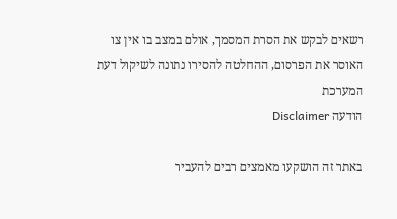רשאים לבקש את הסרת המסמך, אולם במצב בו אין צו האוסר את הפרסום, ההחלטה להסירו נתונה לשיקול דעת המערכת
הודעה Disclaimer

באתר זה הושקעו מאמצים רבים להעביר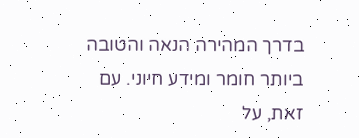בדרך המהירה הנאה והטובה ביותר חומר ומידע חיוני. עם זאת, על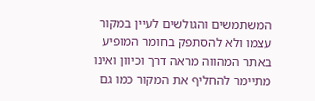המשתמשים והגולשים לעיין במקור עצמו ולא להסתפק בחומר המופיע באתר המהווה מראה דרך וכיוון ואינו מתיימר להחליף את המקור כמו גם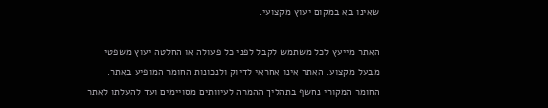שאינו בא במקום יעוץ מקצועי.

האתר מייעץ לכל משתמש לקבל לפני כל פעולה או החלטה יעוץ משפטי מבעל מקצוע. האתר אינו אחראי לדיוק ולנכונות החומר המופיע באתר. החומר המקורי נחשף בתהליך ההמרה לעיוותים מסויימים ועד להעלתו לאתר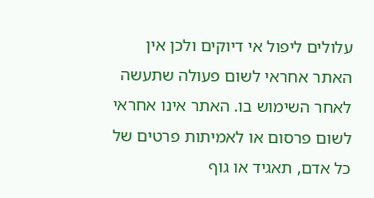עלולים ליפול אי דיוקים ולכן אין האתר אחראי לשום פעולה שתעשה לאחר השימוש בו. האתר אינו אחראי לשום פרסום או לאמיתות פרטים של כל אדם, תאגיד או גוף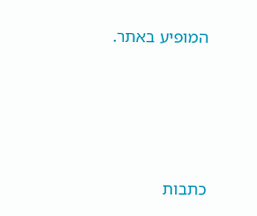המופיע באתר.




כתבות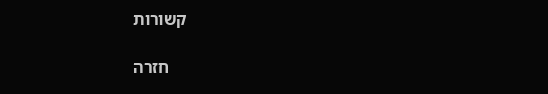קשורות

    חזרה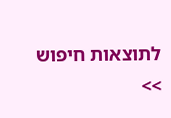לתוצאות חיפוש >>